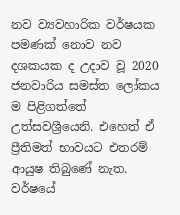නව ව්‍යවහාරික වර්ෂයක පමණක් නොව නව දශකයක ද උදාව වූ 2020 ජනවාරිය සමස්ත ලෝකය ම පිළිගත්තේ උත්සවශ්‍රීයෙනි. එහෙත් ඒ ප්‍රීතිමත් භාවයට එතරම් ආයුෂ තිබුණේ නැත. වර්ෂයේ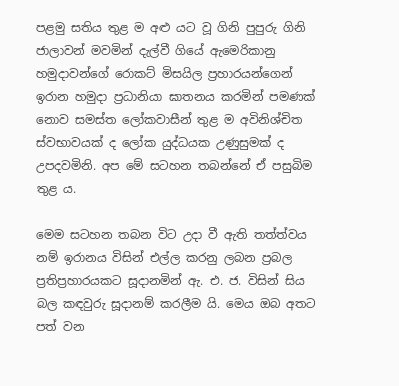පළමු සතිය තුළ ම අළු යට වූ ගිනි පුපුරු ගිනි ජාලාවන් මවමින් දැල්වී ගියේ ඇමෙරිකානු හමුදාවන්ගේ රොකට් මිසයිල ප්‍රහාරයන්ගෙන් ඉරාන හමුදා ප්‍රධානියා ඝාතනය කරමින් පමණක් නොව සමස්ත ලෝකවාසීන් තුළ ම අවිනිශ්චිත ස්වභාවයක් ද ලෝක යුද්ධයක උණුසුමක් ද උපදවමිනි. අප මේ සටහන තබන්නේ ඒ පසුබිම තුළ ය.

මෙම සටහන තබන විට උදා වී ඇති තත්ත්වය නම් ඉරානය විසින් එල්ල කරනු ලබන ප්‍රබල ප්‍රතිප්‍රහාරයකට සූදානමින් ඇ. එ. ජ. විසින් සිය බල කඳවුරු සූදානම් කරලීම යි. මෙය ඔබ අතට පත් වන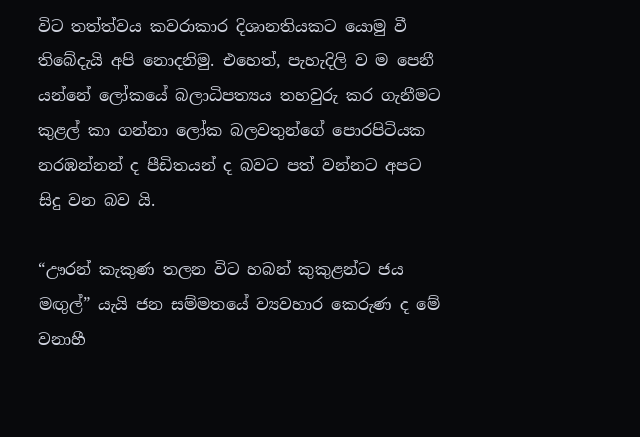විට තත්ත්වය කවරාකාර දිශානතියකට යොමු වී තිබේදැයි අපි නොදනිමු. එහෙත්, පැහැදිලි ව ම පෙනී යන්නේ ලෝකයේ බලාධිපත්‍යය තහවුරු කර ගැනීමට කුළල් කා ගන්නා ලෝක බලවතුන්ගේ පොරපිටියක නරඹන්නන් ද පීඩිතයන් ද බවට පත් වන්නට අපට සිදු වන බව යි.

“ඌරන් කැකුණ තලන විට හබන් කුකුළන්ට ජය මඟුල්” යැයි ජන සම්මතයේ ව්‍යවහාර කෙරුණ ද මේ වනාහී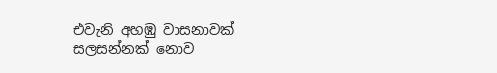එවැනි අහඹු වාසනාවක් සලසන්නක් නොව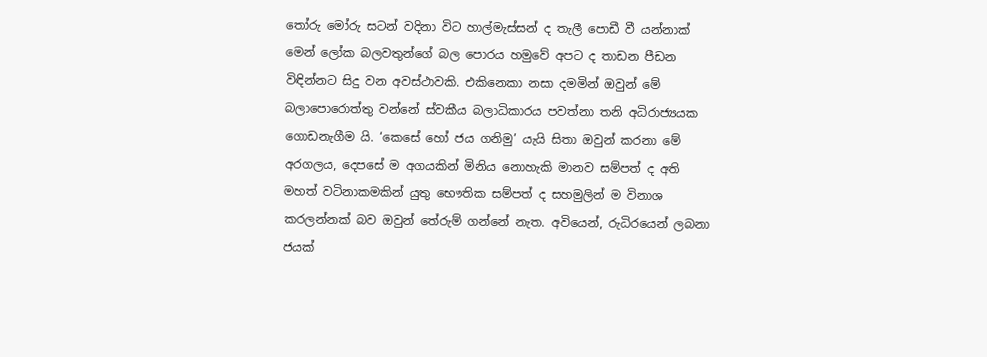තෝරු මෝරු සටන් වදිනා විට හාල්මැස්සන් ද තැලී පොඩී වී යන්නාක් මෙන් ලෝක බලවතුන්ගේ බල පොරය හමුවේ අපට ද තාඩන පීඩන විඳින්නට සිදු වන අවස්ථාවකි. එකිනෙකා නසා දමමින් ඔවුන් මේ බලාපොරොත්තු වන්නේ ස්වකීය බලාධිකාරය පවත්නා තනි අධිරාජ්‍යයක ගොඩනැගීම යි. ‘කෙසේ හෝ ජය ගනිමු’ යැයි සිතා ඔවුන් කරනා මේ අරගලය, දෙපසේ ම අගයකින් මිනිය නොහැකි මානව සම්පත් ද අති මහත් වටිනාකමකින් යුතු භෞතික සම්පත් ද සහමුලින් ම විනාශ කරලන්නක් බව ඔවුන් තේරුම් ගන්නේ නැත. අවියෙන්, රුධිරයෙන් ලබනා ජයක්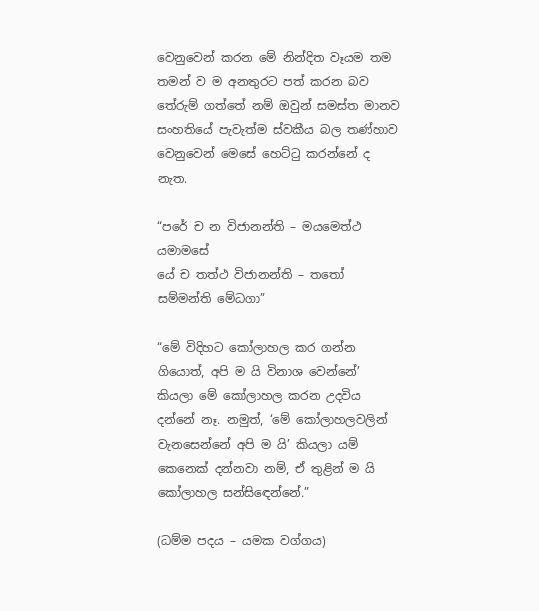වෙනුවෙන් කරන මේ නින්දිත වෑයම තම තමන් ව ම අනතුරට පත් කරන බව තේරුම් ගත්තේ නම් ඔවුන් සමස්ත මානව සංහතියේ පැවැත්ම ස්වකීය බල තණ්හාව වෙනුවෙන් මෙසේ හෙට්ටු කරන්නේ ද නැත.

“පරේ ච න විජානන්ති – මයමෙත්ථ යමාමසේ
යේ ච තත්ථ විජානන්ති – තතෝ සම්මන්ති මේධගා”

“මේ විදිහට කෝලාහල කර ගන්න ගියොත්, අපි ම යි විනාශ වෙන්නේ’ කියලා මේ කෝලාහල කරන උදවිය දන්නේ නෑ. නමුත්, ‘මේ කෝලාහලවලින් වැනසෙන්නේ අපි ම යි’ කියලා යම් කෙනෙක් දන්නවා නම්, ඒ තුළින් ම යි කෝලාහල සන්සිඳෙන්නේ.”

(ධම්ම පදය – යමක වග්ගය)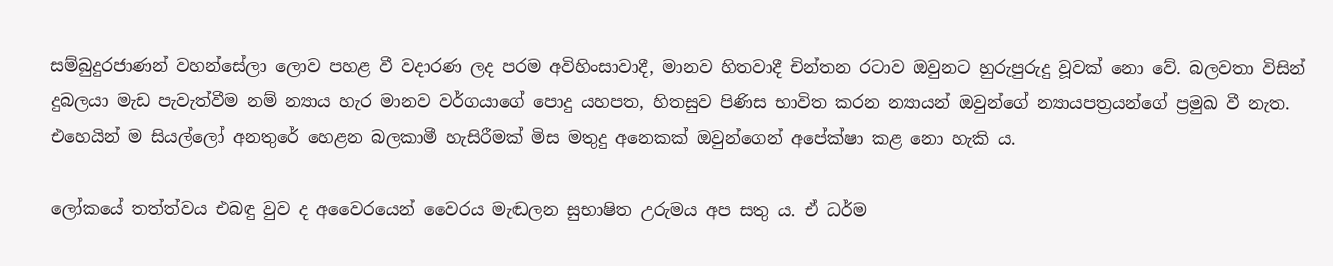සම්බුදුරජාණන් වහන්සේලා ලොව පහළ වී වදාරණ ලද පරම අවිහිංසාවාදී, මානව හිතවාදී චින්තන රටාව ඔවුනට හුරුපුරුදු වූවක් නො වේ. බලවතා විසින් දුබලයා මැඩ පැවැත්වීම නම් න්‍යාය හැර මානව වර්ගයාගේ පොදු යහපත, හිතසුව පිණිස භාවිත කරන න්‍යායන් ඔවුන්ගේ න්‍යායපත්‍රයන්ගේ ප්‍රමුඛ වී නැත. එහෙයින් ම සියල්ලෝ අනතුරේ හෙළන බලකාමී හැසිරීමක් මිස මතුදු අනෙකක් ඔවුන්ගෙන් අපේක්ෂා කළ නො හැකි ය.

ලෝකයේ තත්ත්වය එබඳු වුව ද අවෛරයෙන් වෛරය මැඬලන සුභාෂිත උරුමය අප සතු ය. ඒ ධර්ම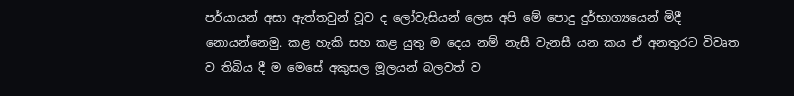පර්යායන් අසා ඇත්තවුන් වූව ද ලෝවැසියන් ලෙස අපි මේ පොදු දුර්භාග්‍යයෙන් මිදී නොයන්නෙමු. කළ හැකි සහ කළ යුතු ම දෙය නම් නැසී වැනසී යන කය ඒ අනතුරට විවෘත ව තිබිය දී ම මෙසේ අකුසල මූලයන් බලවත් ව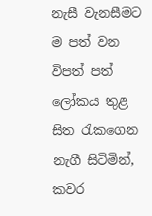නැසී වැනසීමට ම පත් වන විපත් පත් ලෝකය තුළ සිත රැකගෙන නැගී සිටිමින්, කවර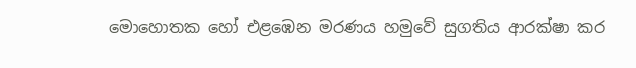මොහොතක හෝ එළඹෙන මරණය හමුවේ සුගතිය ආරක්ෂා කර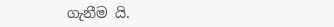ගැනීම යි.